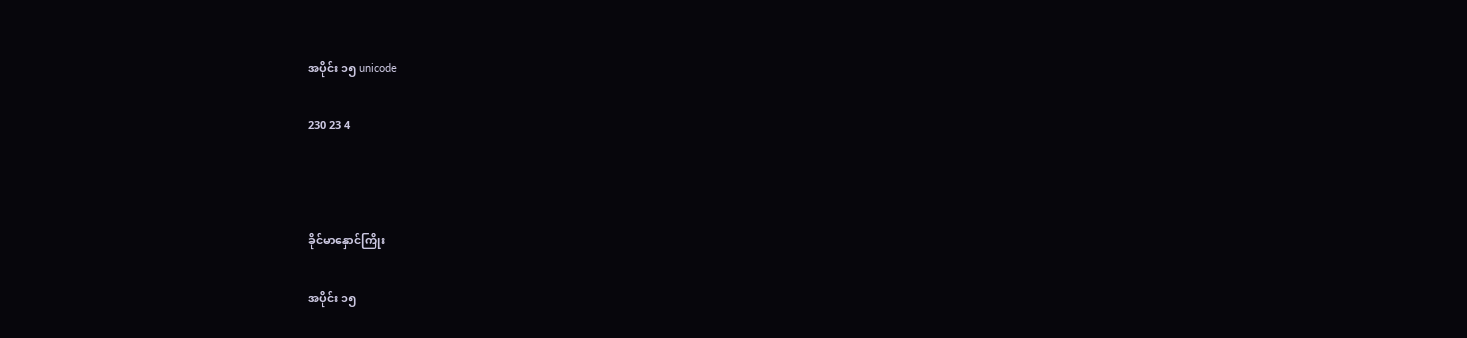အပိုင်း ၁၅ unicode

230 23 4



ခိုင်မာနှောင်ကြိုး

အပိုင်း ၁၅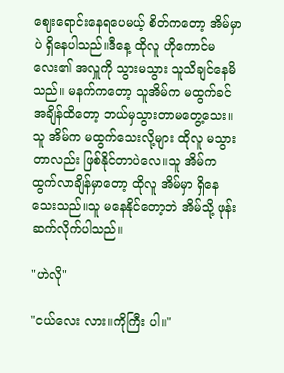ဈေးရောင်းနေရပေမယ့် စိတ်ကတော့ အိမ်မှာပဲ ရှိနေပါသည်။ဒီနေ့ ထိုလူ ဟိုကောင်မလေး၏ အလှူကို သွားမသွား သူသိချင်နေမိသည်။ မနက်ကတော့ သူအိမ်က မထွက်ခင် အချိန်ထိတော့ ဘယ်မှသွားတာမတွေ့သေး။သူ အိမ်က မထွက်သေးလို့များ ထိုလူ မသွားတာလည်း ဖြစ်နိုင်တာပဲလေ။သူ အိမ်က ထွက်လာချိန်မှာတော့ ထိုလူ အိမ်မှာ ရှိနေသေးသည်။သူ မနေနိုင်တော့ဘဲ အိမ်သို့ ဖုန်းဆက်လိုက်ပါသည်။

"ဟဲလို"

"ငယ်လေး လား။ကိုကြီး ပါ။"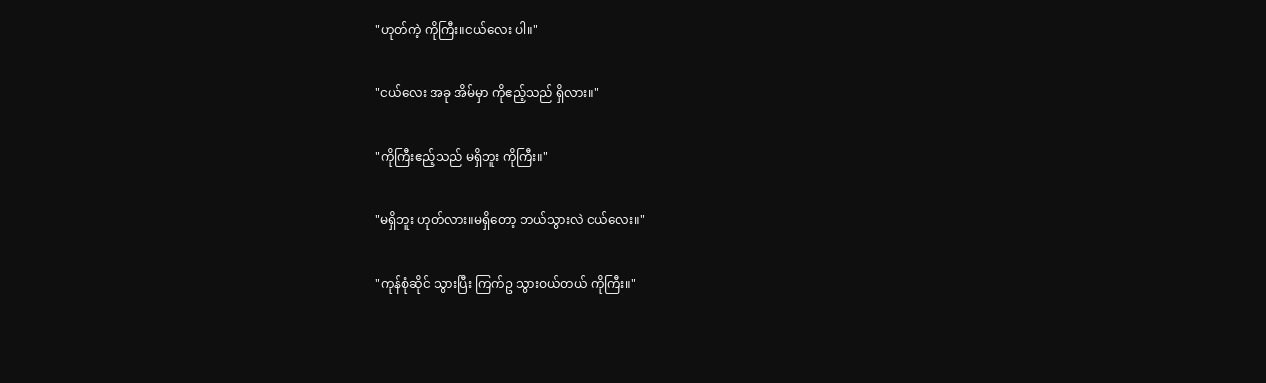"ဟုတ်ကဲ့ ကိုကြီး။ငယ်လေး ပါ။"

"ငယ်လေး အခု အိမ်မှာ ကိုဧည့်သည် ရှိလား။"

"ကိုကြီးဧည့်သည် မရှိဘူး ကိုကြီး။"

"မရှိဘူး ဟုတ်လား။မရှိတော့ ဘယ်သွားလဲ ငယ်လေး။"

"ကုန်စုံဆိုင် သွားပြီး ကြက်ဥ သွားဝယ်တယ် ကိုကြီး။"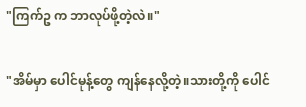"ကြက်ဥ က ဘာလုပ်ဖို့တဲ့လဲ။"

"အိမ်မှာ ပေါင်မုန့်တွေ ကျန်နေလို့တဲ့။သားတို့ကို ပေါင်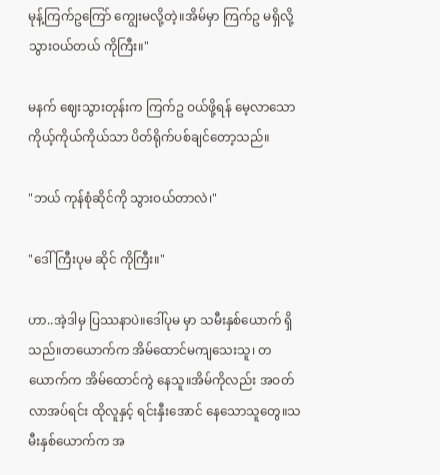မုန့်ကြက်ဥကြော် ကျွေးမလို့တဲ့။အိမ်မှာ ကြက်ဥ မရှိလို့ သွားဝယ်တယ် ကိုကြီး။"

မနက် ဈေးသွားတုန်းက ကြက်ဥ ဝယ်ဖို့ရန် မေ့လာသော ကိုယ့်ကိုယ်ကိုယ်သာ ပိတ်ရိုက်ပစ်ချင်တော့သည်။

"ဘယ် ကုန်စုံဆိုင်ကို သွားဝယ်တာလဲ၊"

"ဒေါ်ကြီးပုမ ဆိုင် ကိုကြီး။"

ဟာ..အဲ့ဒါမှ ပြဿနာပဲ။ဒေါ်ပုမ မှာ သမီးနှစ်ယောက် ရှိသည်။တယောက်က အိမ်ထောင်မကျသေးသူ၊ တယောက်က အိမ်ထောင်ကွဲ နေသူ။အိမ်ကိုလည်း အဝတ်လာအပ်ရင်း ထိုလူနှင့် ရင်းနှီးအောင် နေသောသူတွေ။သမီးနှစ်ယောက်က အ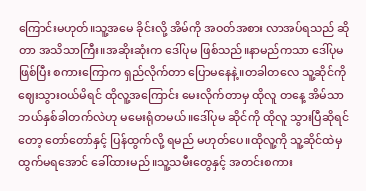ကြောင်းမဟုတ်။သူ့အမေ ခိုင်းလို့ အိမ်ကို အဝတ်အစား လာအပ်ရသည် ဆိုတာ အသိသာကြီး။အဆိုးဆုံးက ဒေါ်ပုမ ဖြစ်သည်။နာမည်ကသာ ဒေါ်ပုမ ဖြစ်ပြီး စကားကြောက ရှည်လိုက်တာ ပြောမနေနဲ့။တခါတလေ သူ့ဆိုင်ကို ဈေးသွားဝယ်မိရင် ထိုလူ့အကြောင်း မေးလိုက်တာမှ ထိုလူ တနေ့ အိမ်သာ ဘယ်နှစ်ခါတက်လဲဟု မမေးရုံတမယ်။ဒေါ်ပုမ ဆိုင်ကို ထိုလူ သွားပြီဆိုရင်တော့ တော်တော်နှင့် ပြန်ထွက်လို့ ရမည် မဟုတ်ပေ။ထိုလူ့ကို သူ့ဆိုင်ထဲမှ ထွက်မရအောင် ခေါ်ထားမည်။သူ့သမီးတွေနှင့် အတင်းစကား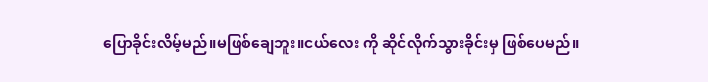ပြောခိုင်းလိမ့်မည်။မဖြစ်ချေဘူး။ငယ်လေး ကို ဆိုင်လိုက်သွားခိုင်းမှ ဖြစ်ပေမည်။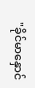"ခိုင်မာနှောင်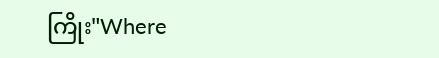ကြိုး"Where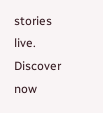stories live. Discover now